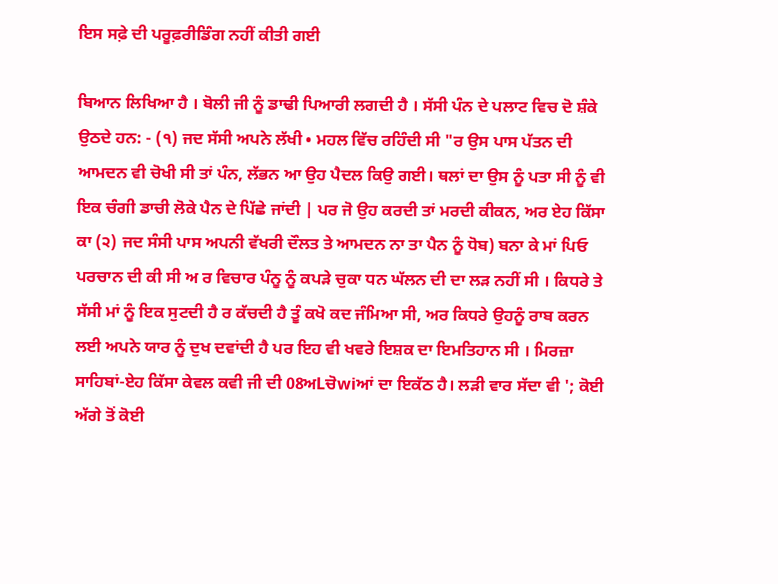ਇਸ ਸਫ਼ੇ ਦੀ ਪਰੂਫ਼ਰੀਡਿੰਗ ਨਹੀਂ ਕੀਤੀ ਗਈ

ਬਿਆਨ ਲਿਖਿਆ ਹੈ । ਬੋਲੀ ਜੀ ਨੂੰ ਡਾਢੀ ਪਿਆਰੀ ਲਗਦੀ ਹੈ । ਸੱਸੀ ਪੰਨ ਦੇ ਪਲਾਟ ਵਿਚ ਦੋ ਸ਼ੰਕੇ ਉਠਦੇ ਹਨ: - (੧) ਜਦ ਸੱਸੀ ਅਪਨੇ ਲੱਖੀ • ਮਹਲ ਵਿੱਚ ਰਹਿੰਦੀ ਸੀ "ਰ ਉਸ ਪਾਸ ਪੱਤਨ ਦੀ ਆਮਦਨ ਵੀ ਚੋਖੀ ਸੀ ਤਾਂ ਪੰਨ, ਲੱਭਨ ਆ ਉਹ ਪੈਦਲ ਕਿਉ ਗਈ। ਥਲਾਂ ਦਾ ਉਸ ਨੂੰ ਪਤਾ ਸੀ ਨੂੰ ਵੀ ਇਕ ਚੰਗੀ ਡਾਚੀ ਲੋਕੇ ਪੈਨ ਦੇ ਪਿੱਛੇ ਜਾਂਦੀ | ਪਰ ਜੋ ਉਹ ਕਰਦੀ ਤਾਂ ਮਰਦੀ ਕੀਕਨ, ਅਰ ਏਹ ਕਿੱਸਾ ਕਾ (੨) ਜਦ ਸੰਸੀ ਪਾਸ ਅਪਨੀ ਵੱਖਰੀ ਦੌਲਤ ਤੇ ਆਮਦਨ ਨਾ ਤਾ ਪੈਨ ਨੂੰ ਧੋਬ) ਬਨਾ ਕੇ ਮਾਂ ਪਿਓ ਪਰਚਾਨ ਦੀ ਕੀ ਸੀ ਅ ਰ ਵਿਚਾਰ ਪੰਨੂ ਨੂੰ ਕਪੜੇ ਚੁਕਾ ਧਨ ਘੱਲਨ ਦੀ ਦਾ ਲੜ ਨਹੀਂ ਸੀ । ਕਿਧਰੇ ਤੇ ਸੱਸੀ ਮਾਂ ਨੂੰ ਇਕ ਸੁਟਦੀ ਹੈ ਰ ਕੱਚਦੀ ਹੈ ਤੂੰ ਕਖੋ ਕਦ ਜੰਮਿਆ ਸੀ, ਅਰ ਕਿਧਰੇ ਉਹਨੂੰ ਰਾਬ ਕਰਨ ਲਈ ਅਪਨੇ ਯਾਰ ਨੂੰ ਦੁਖ ਦਵਾਂਦੀ ਹੈ ਪਰ ਇਹ ਵੀ ਖਵਰੇ ਇਸ਼ਕ ਦਾ ਇਮਤਿਹਾਨ ਸੀ । ਮਿਰਜ਼ਾ ਸਾਹਿਬਾਂ-ਏਹ ਕਿੱਸਾ ਕੇਵਲ ਕਵੀ ਜੀ ਦੀ 08ਅLਚੋwiਆਂ ਦਾ ਇਕੱਠ ਹੈ। ਲੜੀ ਵਾਰ ਸੱਦਾ ਵੀ '; ਕੋਈ ਅੱਗੇ ਤੋਂ ਕੋਈ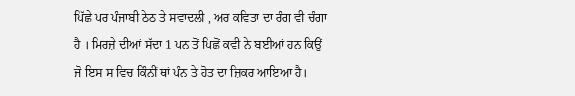ਪਿੱਛੇ ਪਰ ਪੰਜਾਬੀ ਠੇਠ ਤੇ ਸਵਾਦਲੀ , ਅਰ ਕਵਿਤਾ ਦਾ ਰੰਗ ਵੀ ਚੰਗਾ ਹੈ । ਮਿਰਜ਼ੇ ਦੀਆਂ ਸੱਦਾ 1 ਪਨ ਤੋਂ ਪਿਛੋਂ ਕਵੀ ਨੇ ਬਈਆਂ ਹਨ ਕਿਉਂ ਜੋ ਇਸ ਸ ਵਿਚ ਕਿੰਨੀਂ ਥਾਂ ਪੰਨ ਤੇ ਹੋਤ ਦਾ ਜ਼ਿਕਰ ਆਇਆ ਹੈ।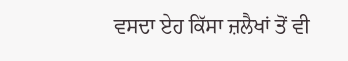ਵਸਦਾ ਏਹ ਕਿੱਸਾ ਜ਼ਲੈਖਾਂ ਤੋਂ ਵੀ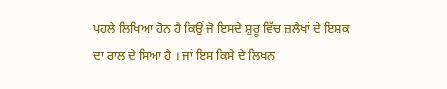ਪਹਲੇ ਲਿਖਿਆ ਹੋਨ ਹੈ ਕਿਉਂ ਜੋ ਇਸਦੇ ਸ਼ੁਰੂ ਵਿੱਚ ਜ਼ਲੈਖਾਂ ਦੇ ਇਸ਼ਕ ਦਾ ਰਾਲ ਦੇ ਸਿਆ ਹੈ । ਜਾਂ ਇਸ ਕਿਸੇ ਦੇ ਲਿਖਨ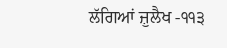ਲੱਗਿਆਂ ਜ਼ੁਲੈਖ -੧੧੩